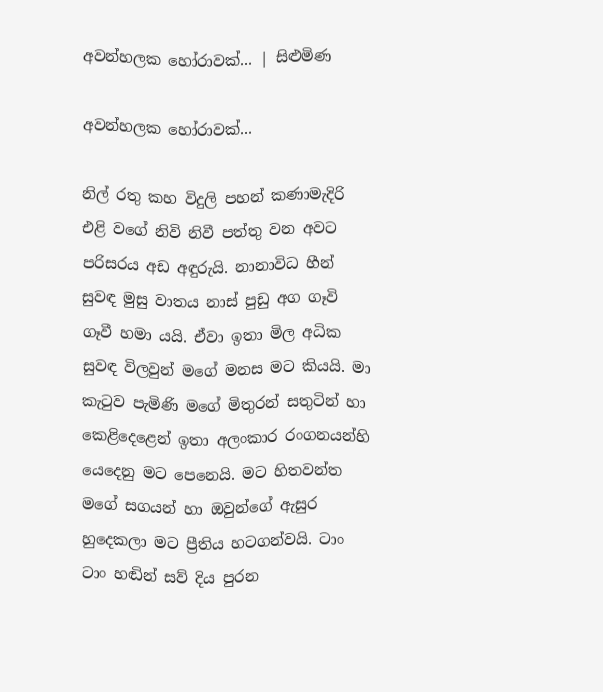අවන්හලක හෝරාවක්... | සිළුමිණ

අවන්හලක හෝරාවක්...

නිල් රතු කහ විදුලි පහන් කණාමැදිරි එළි වගේ නිවි නිවී පත්තු වන අවට පරිසරය අඩ අඳුරුයි. නානාවිධ හීන් සුවඳ මුසු වාතය නාස් පුඩු අග ගෑවි ගෑවී හමා යයි. ඒවා ඉතා මිල අධික සුවඳ විලවුන් මගේ මනස මට කියයි. මා කැටුව පැමිණි මගේ මිතුරන් සතුටින් හා කෙළිදෙළෙන් ඉතා අලංකාර රංගනයන්හි යෙදෙනු මට පෙනෙයි. මට හිතවන්ත මගේ සගයන් හා ඔවුන්ගේ ඇසුර හුදෙකලා මට ප්‍රීතිය හටගන්වයි. ටාං ටාං හඬින් සව් දිය පුරන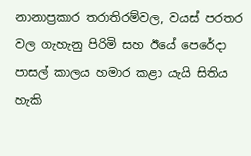නානාප්‍රකාර තරාතිරම්වල, වයස් පරතර වල ගැහැනු පිරිමි සහ ඊයේ පෙරේදා පාසල් කාලය හමාර කළා යැයි සිතිය හැකි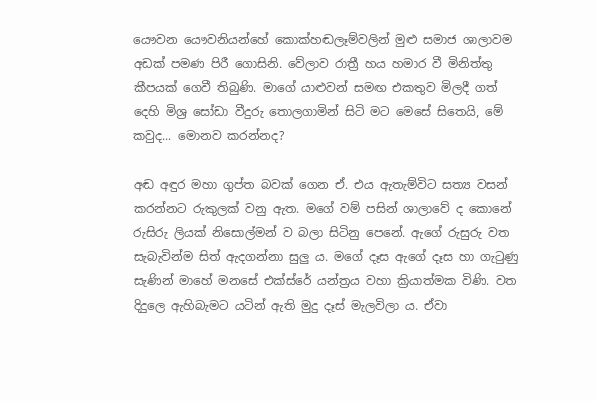යෞවන යෞවනියන්හේ කොක්හඬලෑම්වලින් මුළු සමාජ ශාලාවම අඩක් පමණ පිරී ගොසිනි. වේලාව රාත්‍රී හය හමාර වී මිනිත්තු කීපයක් ගෙවී තිබුණි. මාගේ යාළුවන් සමඟ එකතුව මිලදී ගත් දෙහි මිශ්‍ර සෝඩා වීදුරු තොලගාමින් සිටි මට මෙසේ සිතෙයි, මේ කවුද... මොනව කරන්නද?

අඬ අඳුර මහා ගුප්ත බවක් ගෙන ඒ. එය ඇතැම්විට සත්‍ය වසන් කරන්නට රුකුලක් වනු ඇත. මගේ වම් පසින් ශාලාවේ ද කොනේ රුසිරු ලියක් නිසොල්මන් ව බලා සිටිනු පෙනේ. ඇගේ රුසුරු වත සැබැවින්ම සිත් ඇදගන්නා සුලු ය. මගේ දෑස ඇගේ දෑස හා ගැටුණු සැණින් මාහේ මනසේ එක්ස්රේ යන්ත්‍රය වහා ක්‍රියාත්මක විණි‍. වත දිදුලෙ ඇහිබැමට යටින් ඇති මුදු දෑස් මැලවිලා ය. ඒවා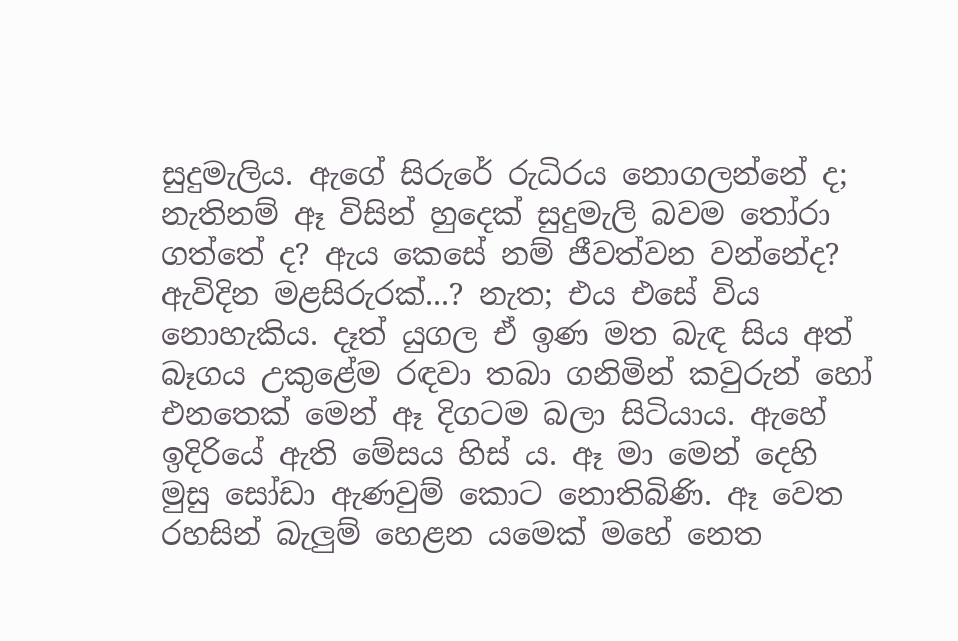සුදුමැලිය. ඇගේ සිරුරේ රුධිරය නොගලන්නේ ද; නැතිනම් ඈ විසින් හුදෙක් සුදුමැලි බවම තෝරා ගත්තේ ද? ඇය කෙසේ නම් ජීවත්වන වන්නේද? ඇවිදින මළසිරුරක්...? නැත; එය එසේ විය නොහැකිය. දෑත් යුගල ඒ ඉණ මත බැඳ සිය අත් බෑගය උකුළේම රඳවා තබා ගනිමින් කවුරුන් හෝ එනතෙක් මෙන් ඈ දිගටම බලා සිටියාය. ඇහේ ඉදිරියේ ඇති මේසය හිස් ය. ඈ මා මෙන් දෙහි මුසු සෝඩා ඇණවුම් කොට නොතිබිණි. ඈ වෙත රහසින් බැලුම් හෙළන යමෙක් මහේ නෙත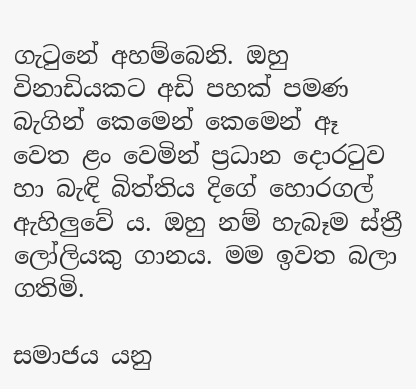ගැටුනේ අහම්බෙනි. ඔහු විනාඩියකට අඩි පහක් පමණ බැගින් කෙමෙන් කෙමෙන් ඈ වෙත ළං වෙමින් ප්‍රධාන ‍දොරටුව හා බැඳි බිත්තිය දිගේ හොරගල් ඇහිලුවේ ය. ඔහු නම් හැබෑම ස්ත්‍රී ලෝලියකු ගානය. මම ඉවත බලා ගතිමි.

සමාජය යනු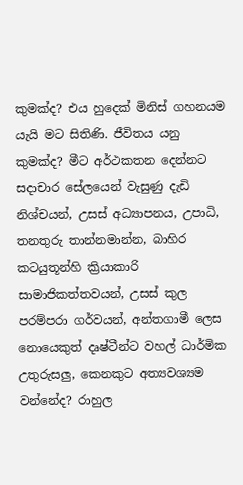කුමක්ද? එය හුදෙක් මිනිස් ගහනයම යැයි මට සිතිණි. ජීවිතය යනු කුමක්ද? මීට අර්ථකතන දෙන්නට සදාචාර සේලයෙන් වැසුණු දැඩි නිශ්චයන්, උසස් අධ්‍යාපනය, උපාධි, තනතුරු තාන්නමාන්න, බාහිර කටයුතූන්හි ක්‍රියාකාරි සාමාජිකත්තවයන්, උසස් කුල පරම්පරා ගර්වයන්, අන්තගාමී ලෙස නොයෙකුත් දෘෂ්ටීන්ට වහල් ධාර්මික උතුරුසලු, කෙනකුට අත්‍යවශ්‍යම වන්නේද? රාහුල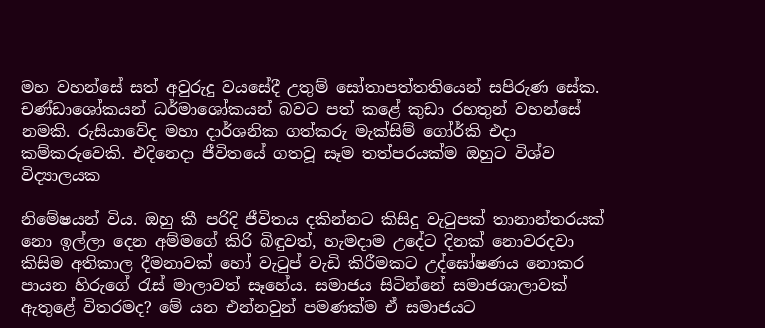මහ වහන්සේ සත් අවුරුදු වයසේදී උතුම් සෝතාපත්තතියෙන් සපිරුණ සේක. චණ්ඩාශෝකයන් ධර්මාශෝකයන් බවට පත් කළේ කුඩා රහතුන් වහන්සේ නමකි. රුසියාවේද මහා දාර්ශනික ගත්කරු මැක්සිම් ගෝර්කි එදා කම්කරුවෙකි. එදිනෙදා ජීවිතයේ ගතවූ සෑම තත්පරයක්ම ඔහුට විශ්ව විද්‍යාලයක

නිමේෂයන් විය. ඔහු කී පරිදි ජීවිතය දකින්නට කිසිදු වැටුපක් තානාන්තරයක් නො ඉල්ලා දෙන අම්මගේ කිරි බිඳුවත්, හැමදාම උදේට දිනක් නොවරදවා කිසිම අතිකාල දීමනාවක් හෝ වැටුප් වැඩි කිරීමකට උද්ඝෝෂණය නොකර පායන හිරුගේ රැස් මාලාවත් සෑහේය. සමාජය සිටින්නේ සමාජශාලාවක් ඇතුළේ විතරමද? මේ යන එන්නවුන් පමණක්ම ඒ සමාජයට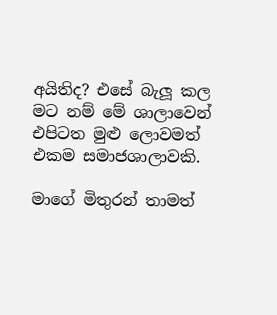අයිතිද? එසේ බැලූ කල මට නම් මේ ශාලාවෙන් එපිටත මුළු ලොවමත් එකම සමාජශාලාවකි.

මාගේ මිතුරන් තාමත්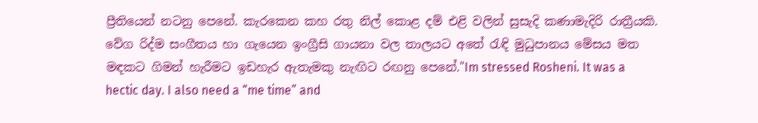ප්‍රීතියෙන් නටනු පෙනේ. කැරකෙන කහ රතු නිල් කොළ දම් එළි වලින් සුසැදි කණාමැදිරි රාත්‍රීයකි. වේග රිද්ම සංගීතය හා ගැයෙන ඉංග්‍රීසි ගායනා වල තාලයට අතේ රැඳි මුධුපානය මේසය මත මඳකට ගිමන් හැරීමට ඉඩහැර ඇතැමකු නැඟිට රඟනු පෙනේ."Im stressed Rosheni. It was a hectic day. I also need a “me time” and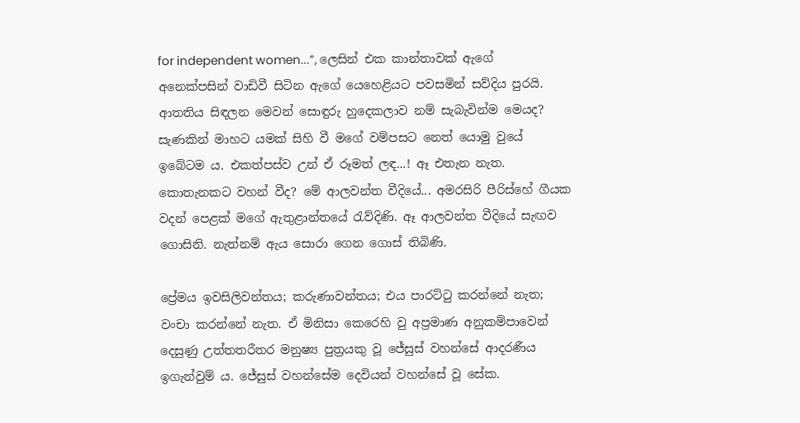for independent women...”, ලෙසින් එක කාන්තාවක් ඇගේ අනෙක්පසින් වාඩිවී සිටින ඇගේ යෙහෙළියට පවසමින් සව්දිය පුරයි. ආතතිය සිඳලන මෙවන් සොඳුරු හුදෙකලාව නම් සැබැවින්ම මෙයද? සැණකින් මාහට යමක් සිහි වී මගේ වම්පසට නෙත් යොමු වුයේ ඉබේටම ය. එකත්පස්ව උන් ඒ රූමත් ලඳ...! ඈ එතැන නැත. කොතැනකට වහන් වීද? මේ ආලවන්ත වීදියේ... අමරසිරි පීරිස්හේ ගීයක වදන් පෙළක් මගේ ඇතුළාන්තයේ රැව්දිණි. ඈ ආලවන්ත වීදියේ සැඟව ගොසිනි. නැත්නම් ඇය සොරා ගෙන ගොස් තිබිණි.

ප්‍රේමය ඉවසිලිවන්තය; කරුණාවන්තය; එය පාරට්ටු කරන්නේ නැත; වංචා කරන්නේ නැත. ඒ මිනිසා කෙරෙහි වු අප්‍රමාණ අනුකම්පාවෙන් දෙසුණු උත්තතරීතර මනුෂ්‍ය පුත්‍රයකු වූ ජේසුස් වහන්සේ ආදරණීය ඉගැන්වුම් ය. ජේසුස් වහන්සේම දෙවියන් වහන්සේ වූ සේක.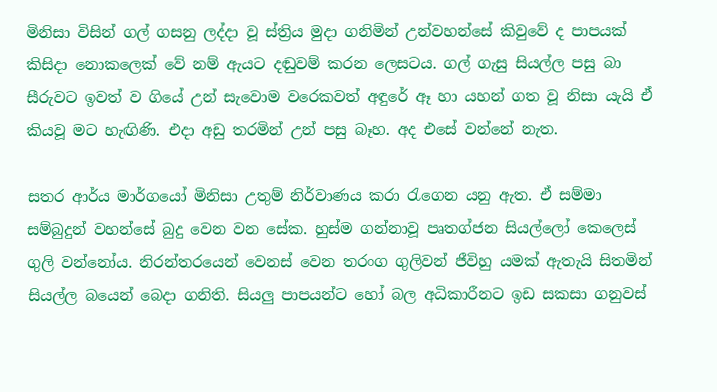මිනිසා විසින් ගල් ගසනු ලද්දා වූ ස්ත්‍රිය මුදා ගනිමින් උන්වහන්සේ කිවුවේ ද පාපයක් කිසිදා නොකලෙක් වේ නම් ඇයට දඬුවම් කරන ලෙසටය. ගල් ගැසු සියල්ල පසු බා සීරුවට ඉවත් ව ගියේ උන් සැවොම වරෙකවත් අඳුරේ ඈ හා යහන් ගත වූ නිසා යැයි ඒ කියවූ මට හැඟිණි. එදා අඩු තරමින් උන් පසු බෑහ. අද එසේ වන්නේ නැත.

සතර ආර්ය මාර්ගයෝ මිනිසා උතුම් නිර්වාණය කරා රැගෙන යනු ඇත. ඒ සම්මා සම්බුදුන් වහන්සේ බුදු වෙන වන සේක. හුස්ම ගන්නාවූ පෘතග්ජන සියල්ලෝ කෙලෙස් ගුලි වන්නෝය. නිරන්තරයෙන් වෙනස් වෙන තරංග ගුලිවන් ජීවිහු යමක් ඇතැයි සිතමින් සියල්ල බයෙන් බෙදා ගනිති. සියලු පාපයන්ට හෝ බල අධිකාරීනට ඉඩ සකසා ගනුවස්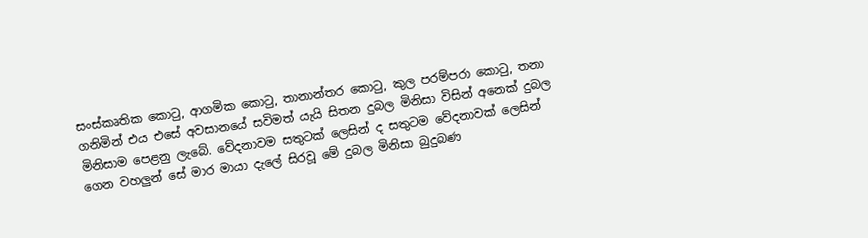සංස්කෘතික කොටු, ආගමික කොටු, තානාන්තර කොටු, කුල පරම්පරා කොටු, තනා ගනිමින් එය එසේ අවසානයේ සවිමත් යැයි සිතන දුබල මිනිසා විසින් අනෙක් දුබල මිනිසාම පෙළනු ලැබේ. වේදනාවම සතුටක් ලෙසින් ද සතුටම වේදනාවක් ලෙසින් ගෙන වහලුන් සේ මාර මායා දැ‍ලේ සිරවූ මේ දුබල මිනිසා බුදුබණ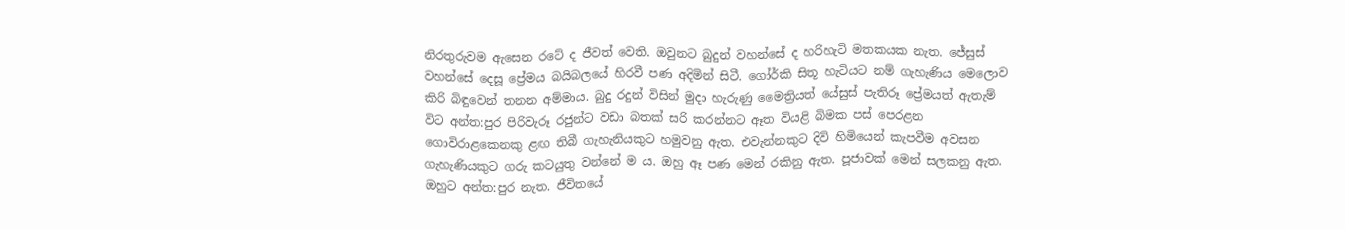නිරතුරුවම ඇසෙන රටේ ද ජීවත් වෙති. ඔවුනට බුදුන් වහන්සේ ද හරිහැටි මතකයක නැත. ජේසුස් වහන්සේ දෙසූ ප්‍රේමය බයිබලයේ හිරවී පණ අදිමින් සිටී. ගෝර්කි සිතූ හැටියට නම් ගැහැණිය මෙලොව කිරි බිඳුවෙන් තනන අම්මාය. බුදු රදුන් විසින් මුදා හැරුණු මෛත්‍රියත් යේසුස් පැතිරූ ප්‍රේමයත් ඇතැම් විට අන්ත:පුර පිරිවැරූ රජුන්ට වඩා බතක් සරි කරන්නට ඈත වියළි බිමක පස් පෙරළන ගොවිරාළකෙනකු ළඟ තිබී ගැහැනියකුට හමුවනු ඇත. එවැන්නකුට දිවි හිමියෙන් කැපවීම අවසන ගැහැණියකුට ගරු කටයුතු වන්නේ ම ය. ඔහු ඈ පණ මෙන් රකිනු ඇත. පූජාවක් මෙන් සලකනු ඇත. ඔහුට අන්ත:පුර නැත. ජීවිතයේ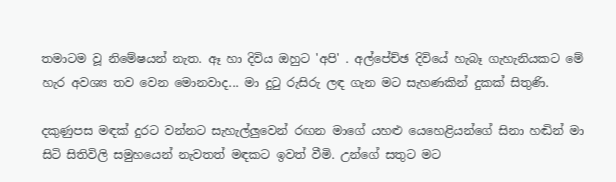තමාටම වූ නිමේෂයන් නැත. ඈ හා දිවිය ඔහුට 'අපි' . අල්පේච්ඡ දිවියේ හැබෑ ගැහැනියකට මේ හැර අවශ්‍ය තව වෙන මොනවාද... මා දුටු රුසිරු ලඳ ගැන මට සැහණකින් දුකක් සිතුණි.

දකුණුපස මඳක් දුරට වන්නට සැහැල්ලුවෙන් රඟන මාගේ යහළු යෙහෙළියන්ගේ සිනා හඬින් මා සිටි සිතිවිලි සමුහයෙන් නැවතත් මඳකට ඉවත් වීමි. උන්ගේ සතුට මට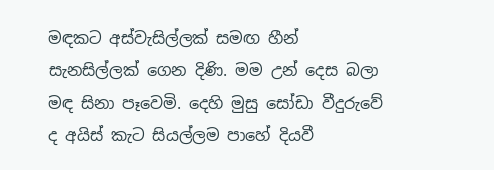මඳකට අස්වැසිල්ලක් සමඟ හීන් සැනසිල්ලක් ගෙන දිණි. මම උන් දෙස බලා මඳ සිනා පෑවෙමි. දෙහි මුසු සෝඩා වීදුරු‍‍වේ ද අයිස් කැට සියල්ලම පාහේ දියවී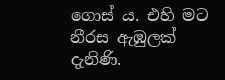ගොස් ය. එහි මට නීරස ඇඹුලක් දැනිණි.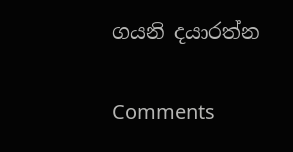ගයනි දයාරත්න

Comments